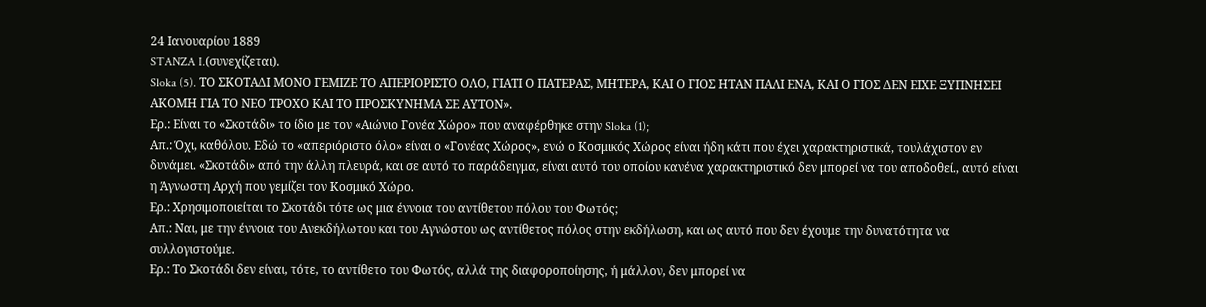24 Ιανουαρίου 1889
STANZA I.(συνεχίζεται).
Sloka (5). ΤΟ ΣΚΟΤΑΔΙ ΜΟΝΟ ΓΕΜΙΖΕ ΤΟ ΑΠΕΡΙΟΡΙΣΤΟ ΟΛΟ, ΓΙΑΤΙ Ο ΠΑΤΕΡΑΣ, ΜΗΤΕΡΑ, ΚΑΙ Ο ΓΙΟΣ ΗΤΑΝ ΠΑΛΙ ΕΝΑ, ΚΑΙ Ο ΓΙΟΣ ΔΕΝ ΕΙΧΕ ΞΥΠΝΗΣΕΙ ΑΚΟΜΗ ΓΙΑ ΤΟ ΝΕΟ ΤΡΟΧΟ ΚΑΙ ΤΟ ΠΡΟΣΚΥΝΗΜΑ ΣΕ ΑΥΤΟΝ».
Ερ.: Είναι το «Σκοτάδι» το ίδιο με τον «Αιώνιο Γονέα Χώρο» που αναφέρθηκε στην Sloka (1);
Απ.: Όχι, καθόλου. Εδώ το «απεριόριστο όλο» είναι ο «Γονέας Χώρος», ενώ ο Κοσμικός Χώρος είναι ήδη κάτι που έχει χαρακτηριστικά, τουλάχιστον εν δυνάμει. «Σκοτάδι» από την άλλη πλευρά, και σε αυτό το παράδειγμα, είναι αυτό του οποίου κανένα χαρακτηριστικό δεν μπορεί να του αποδοθεί., αυτό είναι η Άγνωστη Αρχή που γεμίζει τον Κοσμικό Χώρο.
Ερ.: Χρησιμοποιείται το Σκοτάδι τότε ως μια έννοια του αντίθετου πόλου του Φωτός;
Απ.: Ναι, με την έννοια του Ανεκδήλωτου και του Αγνώστου ως αντίθετος πόλος στην εκδήλωση, και ως αυτό που δεν έχουμε την δυνατότητα να συλλογιστούμε.
Ερ.: Το Σκοτάδι δεν είναι, τότε, το αντίθετο του Φωτός, αλλά της διαφοροποίησης, ή μάλλον, δεν μπορεί να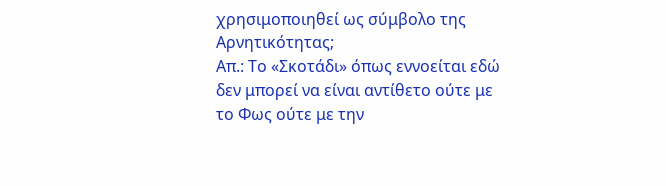χρησιμοποιηθεί ως σύμβολο της Αρνητικότητας;
Απ.: Το «Σκοτάδι» όπως εννοείται εδώ δεν μπορεί να είναι αντίθετο ούτε με το Φως ούτε με την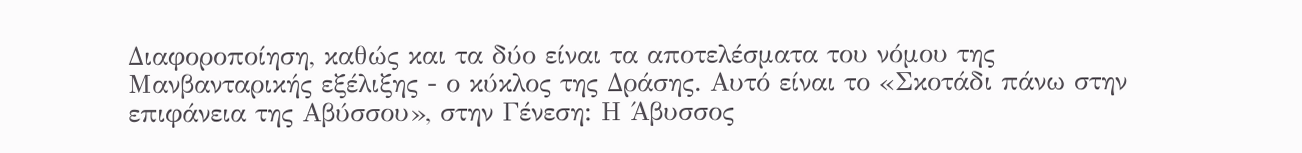Διαφοροποίηση, καθώς και τα δύο είναι τα αποτελέσματα του νόμου της Μανβανταρικής εξέλιξης - ο κύκλος της Δράσης. Αυτό είναι το «Σκοτάδι πάνω στην επιφάνεια της Αβύσσου», στην Γένεση: Η Άβυσσος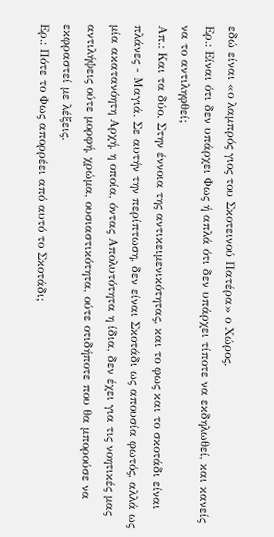εδώ είναι «ο λαμπρός γιος του Σκοτεινού Πατέρα» ο Χώρος.
Ερ.: Είναι ότι δεν υπάρχει Φως ή απλά ότι δεν υπάρχει τίποτε να εκδηλωθεί, και κανείς να το αντιληφθεί;
Απ.: Και τα δύο. Στην έννοια της αντικειμενικότητας, και το φως και το σκοτάδι είναι πλάνες - Μαγιά. Σε αυτήν την περίπτωση, δεν είναι Σκοτάδι ως απουσία φωτός, αλλά ως μία ακατανόητη Αρχή, η οποία, όντας Απολυτότητα η ίδια, δεν έχει για τις νοητικές μας αντιλήψεις ούτε μορφή, χρώμα, ουσιαστικότητα, ούτε οτιδήποτε που θα μπορούσε να εκφραστεί με λέξεις.
Ερ.: Πότε το Φως απορρέει από αυτό το Σκοτάδι;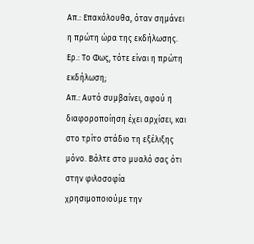Απ.: Επακόλουθα, όταν σημάνει η πρώτη ώρα της εκδήλωσης.
Ερ.: Το Φως, τότε είναι η πρώτη εκδήλωση;
Απ.: Αυτό συμβαίνει, αφού η διαφοροποίηση έχει αρχίσει, και στο τρίτο στάδιο τη εξέλιξης μόνο. Βάλτε στο μυαλό σας ότι στην φιλοσοφία χρησιμοποιούμε την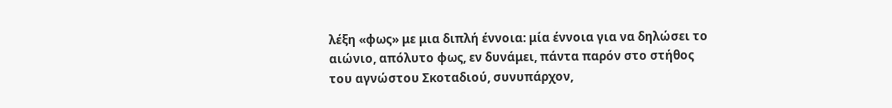λέξη «φως» με μια διπλή έννοια: μία έννοια για να δηλώσει το αιώνιο, απόλυτο φως, εν δυνάμει, πάντα παρόν στο στήθος του αγνώστου Σκοταδιού, συνυπάρχον,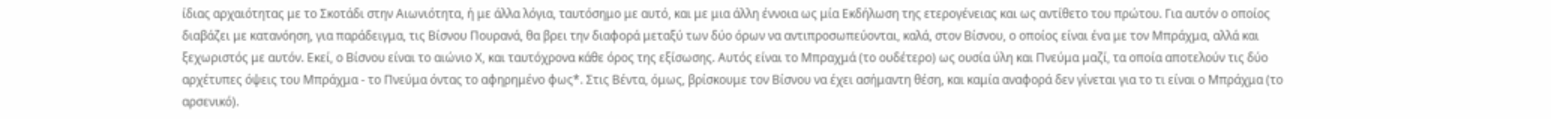ίδιας αρχαιότητας με το Σκοτάδι στην Αιωνιότητα, ή με άλλα λόγια, ταυτόσημο με αυτό, και με μια άλλη έννοια ως μία Εκδήλωση της ετερογένειας και ως αντίθετο του πρώτου. Για αυτόν ο οποίος διαβάζει με κατανόηση, για παράδειγμα, τις Βίσνου Πουρανά, θα βρει την διαφορά μεταξύ των δύο όρων να αντιπροσωπεύονται, καλά, στον Βίσνου, ο οποίος είναι ένα με τον Μπράχμα, αλλά και ξεχωριστός με αυτόν. Εκεί, ο Βίσνου είναι το αιώνιο Χ, και ταυτόχρονα κάθε όρος της εξίσωσης. Αυτός είναι το Μπραχμά (το ουδέτερο) ως ουσία ύλη και Πνεύμα μαζί, τα οποία αποτελούν τις δύο αρχέτυπες όψεις του Μπράχμα - το Πνεύμα όντας το αφηρημένο φως*. Στις Βέντα, όμως, βρίσκουμε τον Βίσνου να έχει ασήμαντη θέση, και καμία αναφορά δεν γίνεται για το τι είναι ο Μπράχμα (το αρσενικό).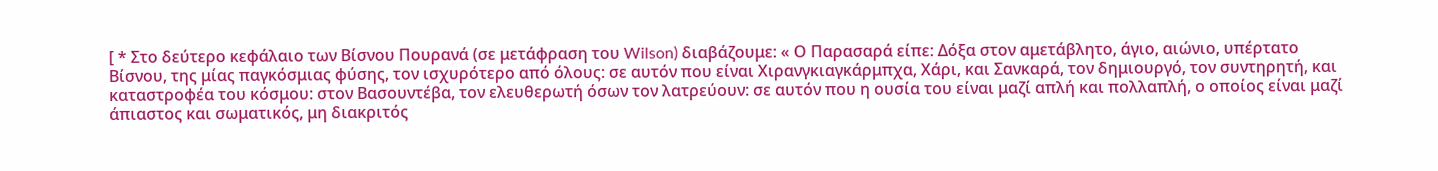[ * Στο δεύτερο κεφάλαιο των Βίσνου Πουρανά (σε μετάφραση του Wilson) διαβάζουμε: « Ο Παρασαρά είπε: Δόξα στον αμετάβλητο, άγιο, αιώνιο, υπέρτατο Βίσνου, της μίας παγκόσμιας φύσης, τον ισχυρότερο από όλους: σε αυτόν που είναι Χιρανγκιαγκάρμπχα, Χάρι, και Σανκαρά, τον δημιουργό, τον συντηρητή, και καταστροφέα του κόσμου: στον Βασουντέβα, τον ελευθερωτή όσων τον λατρεύουν: σε αυτόν που η ουσία του είναι μαζί απλή και πολλαπλή, ο οποίος είναι μαζί άπιαστος και σωματικός, μη διακριτός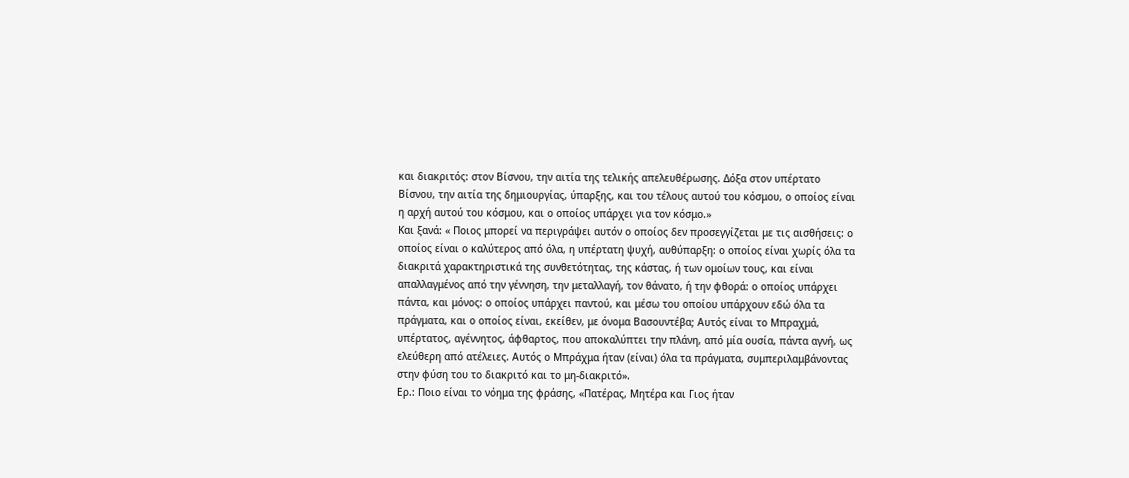και διακριτός: στον Βίσνου, την αιτία της τελικής απελευθέρωσης. Δόξα στον υπέρτατο Βίσνου, την αιτία της δημιουργίας, ύπαρξης, και του τέλους αυτού του κόσμου, ο οποίος είναι η αρχή αυτού του κόσμου, και ο οποίος υπάρχει για τον κόσμο.»
Και ξανά: « Ποιος μπορεί να περιγράψει αυτόν ο οποίος δεν προσεγγίζεται με τις αισθήσεις: ο οποίος είναι ο καλύτερος από όλα, η υπέρτατη ψυχή, αυθύπαρξη: ο οποίος είναι χωρίς όλα τα διακριτά χαρακτηριστικά της συνθετότητας, της κάστας, ή των ομοίων τους, και είναι απαλλαγμένος από την γέννηση, την μεταλλαγή, τον θάνατο, ή την φθορά: ο οποίος υπάρχει πάντα, και μόνος: ο οποίος υπάρχει παντού, και μέσω του οποίου υπάρχουν εδώ όλα τα πράγματα, και ο οποίος είναι, εκείθεν, με όνομα Βασουντέβα; Αυτός είναι το Μπραχμά, υπέρτατος, αγέννητος, άφθαρτος, που αποκαλύπτει την πλάνη, από μία ουσία, πάντα αγνή, ως ελεύθερη από ατέλειες. Αυτός ο Μπράχμα ήταν (είναι) όλα τα πράγματα, συμπεριλαμβάνοντας στην φύση του το διακριτό και το μη-διακριτό».
Ερ.: Ποιο είναι το νόημα της φράσης, «Πατέρας, Μητέρα και Γιος ήταν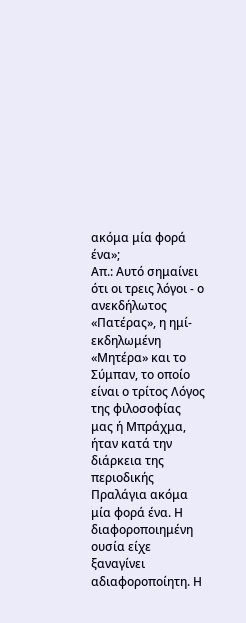ακόμα μία φορά ένα»;
Απ.: Αυτό σημαίνει ότι οι τρεις λόγοι - ο ανεκδήλωτος «Πατέρας», η ημί-εκδηλωμένη «Μητέρα» και το Σύμπαν, το οποίο είναι ο τρίτος Λόγος της φιλοσοφίας μας ή Μπράχμα, ήταν κατά την διάρκεια της περιοδικής Πραλάγια ακόμα μία φορά ένα. Η διαφοροποιημένη ουσία είχε ξαναγίνει αδιαφοροποίητη. Η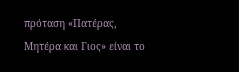πρόταση «Πατέρας, Μητέρα και Γιος» είναι το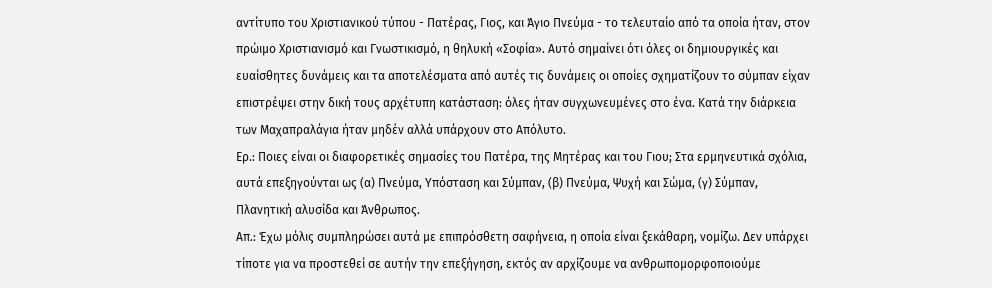αντίτυπο του Χριστιανικού τύπου - Πατέρας, Γιος, και Άγιο Πνεύμα - το τελευταίο από τα οποία ήταν, στον πρώιμο Χριστιανισμό και Γνωστικισμό, η θηλυκή «Σοφία». Αυτό σημαίνει ότι όλες οι δημιουργικές και ευαίσθητες δυνάμεις και τα αποτελέσματα από αυτές τις δυνάμεις οι οποίες σχηματίζουν το σύμπαν είχαν επιστρέψει στην δική τους αρχέτυπη κατάσταση: όλες ήταν συγχωνευμένες στο ένα. Κατά την διάρκεια των Μαχαπραλάγια ήταν μηδέν αλλά υπάρχουν στο Απόλυτο.
Ερ.: Ποιες είναι οι διαφορετικές σημασίες του Πατέρα, της Μητέρας και του Γιου; Στα ερμηνευτικά σχόλια, αυτά επεξηγούνται ως (α) Πνεύμα, Υπόσταση και Σύμπαν, (β) Πνεύμα, Ψυχή και Σώμα, (γ) Σύμπαν, Πλανητική αλυσίδα και Άνθρωπος.
Απ.: Έχω μόλις συμπληρώσει αυτά με επιπρόσθετη σαφήνεια, η οποία είναι ξεκάθαρη, νομίζω. Δεν υπάρχει τίποτε για να προστεθεί σε αυτήν την επεξήγηση, εκτός αν αρχίζουμε να ανθρωπομορφοποιούμε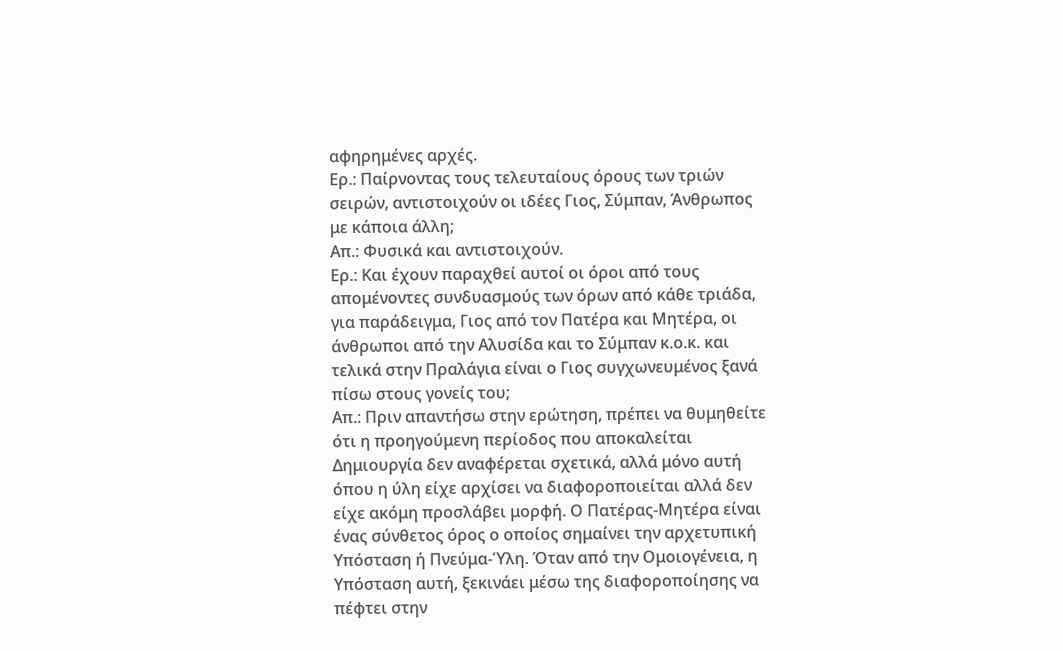αφηρημένες αρχές.
Ερ.: Παίρνοντας τους τελευταίους όρους των τριών σειρών, αντιστοιχούν οι ιδέες Γιος, Σύμπαν, Άνθρωπος με κάποια άλλη;
Απ.: Φυσικά και αντιστοιχούν.
Ερ.: Και έχουν παραχθεί αυτοί οι όροι από τους απομένοντες συνδυασμούς των όρων από κάθε τριάδα, για παράδειγμα, Γιος από τον Πατέρα και Μητέρα, οι άνθρωποι από την Αλυσίδα και το Σύμπαν κ.ο.κ. και τελικά στην Πραλάγια είναι ο Γιος συγχωνευμένος ξανά πίσω στους γονείς του;
Απ.: Πριν απαντήσω στην ερώτηση, πρέπει να θυμηθείτε ότι η προηγούμενη περίοδος που αποκαλείται Δημιουργία δεν αναφέρεται σχετικά, αλλά μόνο αυτή όπου η ύλη είχε αρχίσει να διαφοροποιείται αλλά δεν είχε ακόμη προσλάβει μορφή. Ο Πατέρας-Μητέρα είναι ένας σύνθετος όρος ο οποίος σημαίνει την αρχετυπική Υπόσταση ή Πνεύμα-Ύλη. Όταν από την Ομοιογένεια, η Υπόσταση αυτή, ξεκινάει μέσω της διαφοροποίησης να πέφτει στην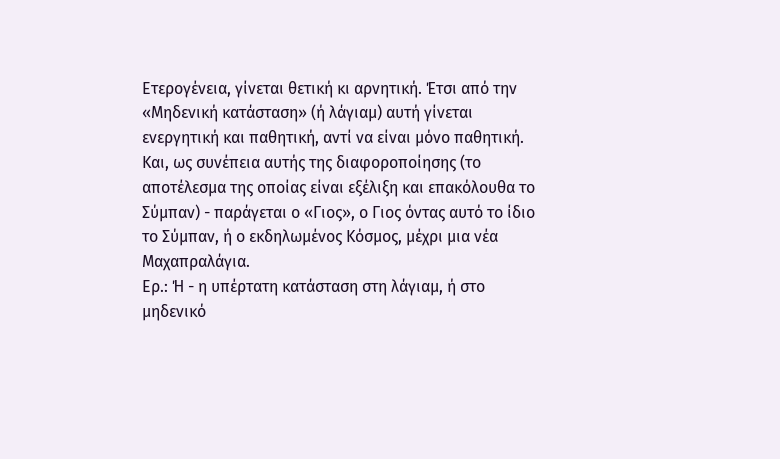Ετερογένεια, γίνεται θετική κι αρνητική. Έτσι από την «Μηδενική κατάσταση» (ή λάγιαμ) αυτή γίνεται ενεργητική και παθητική, αντί να είναι μόνο παθητική. Και, ως συνέπεια αυτής της διαφοροποίησης (το αποτέλεσμα της οποίας είναι εξέλιξη και επακόλουθα το Σύμπαν) - παράγεται ο «Γιος», ο Γιος όντας αυτό το ίδιο το Σύμπαν, ή ο εκδηλωμένος Κόσμος, μέχρι μια νέα Μαχαπραλάγια.
Ερ.: Ή - η υπέρτατη κατάσταση στη λάγιαμ, ή στο μηδενικό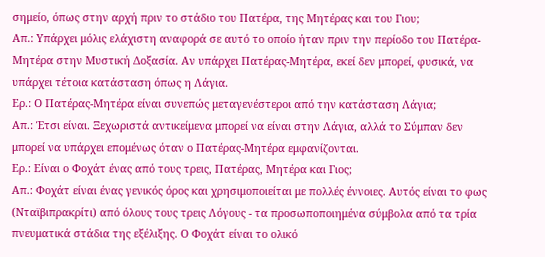σημείο, όπως στην αρχή πριν το στάδιο του Πατέρα, της Μητέρας και του Γιου;
Απ.: Υπάρχει μόλις ελάχιστη αναφορά σε αυτό το οποίο ήταν πριν την περίοδο του Πατέρα-Μητέρα στην Μυστική Δοξασία. Αν υπάρχει Πατέρας-Μητέρα, εκεί δεν μπορεί, φυσικά, να υπάρχει τέτοια κατάσταση όπως η Λάγια.
Ερ.: Ο Πατέρας-Μητέρα είναι συνεπώς μεταγενέστεροι από την κατάσταση Λάγια;
Απ.: Έτσι είναι. Ξεχωριστά αντικείμενα μπορεί να είναι στην Λάγια, αλλά το Σύμπαν δεν μπορεί να υπάρχει επομένως όταν ο Πατέρας-Μητέρα εμφανίζονται.
Ερ.: Είναι ο Φοχάτ ένας από τους τρεις, Πατέρας, Μητέρα και Γιος;
Απ.: Φοχάτ είναι ένας γενικός όρος και χρησιμοποιείται με πολλές έννοιες. Αυτός είναι το φως (Νταϊβιπρακρίτι) από όλους τους τρεις Λόγους - τα προσωποποιημένα σύμβολα από τα τρία πνευματικά στάδια της εξέλιξης. Ο Φοχάτ είναι το ολικό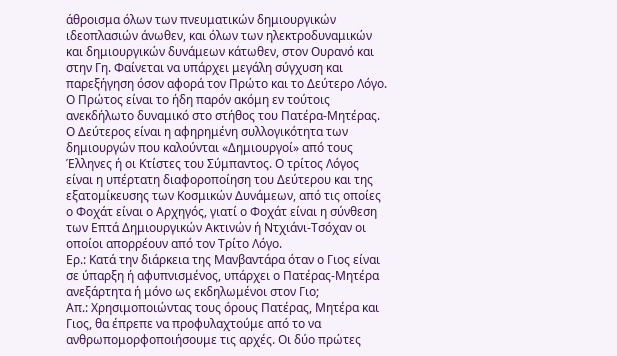άθροισμα όλων των πνευματικών δημιουργικών ιδεοπλασιών άνωθεν, και όλων των ηλεκτροδυναμικών και δημιουργικών δυνάμεων κάτωθεν, στον Ουρανό και στην Γη. Φαίνεται να υπάρχει μεγάλη σύγχυση και παρεξήγηση όσον αφορά τον Πρώτο και το Δεύτερο Λόγο. Ο Πρώτος είναι το ήδη παρόν ακόμη εν τούτοις ανεκδήλωτο δυναμικό στο στήθος του Πατέρα-Μητέρας. Ο Δεύτερος είναι η αφηρημένη συλλογικότητα των δημιουργών που καλούνται «Δημιουργοί» από τους Έλληνες ή οι Κτίστες του Σύμπαντος. Ο τρίτος Λόγος είναι η υπέρτατη διαφοροποίηση του Δεύτερου και της εξατομίκευσης των Κοσμικών Δυνάμεων, από τις οποίες ο Φοχάτ είναι ο Αρχηγός, γιατί ο Φοχάτ είναι η σύνθεση των Επτά Δημιουργικών Ακτινών ή Ντχιάνι-Τσόχαν οι οποίοι απορρέουν από τον Τρίτο Λόγο.
Ερ.: Κατά την διάρκεια της Μανβαντάρα όταν ο Γιος είναι σε ύπαρξη ή αφυπνισμένος, υπάρχει ο Πατέρας-Μητέρα ανεξάρτητα ή μόνο ως εκδηλωμένοι στον Γιο;
Απ.: Χρησιμοποιώντας τους όρους Πατέρας, Μητέρα και Γιος, θα έπρεπε να προφυλαχτούμε από το να ανθρωπομορφοποιήσουμε τις αρχές. Οι δύο πρώτες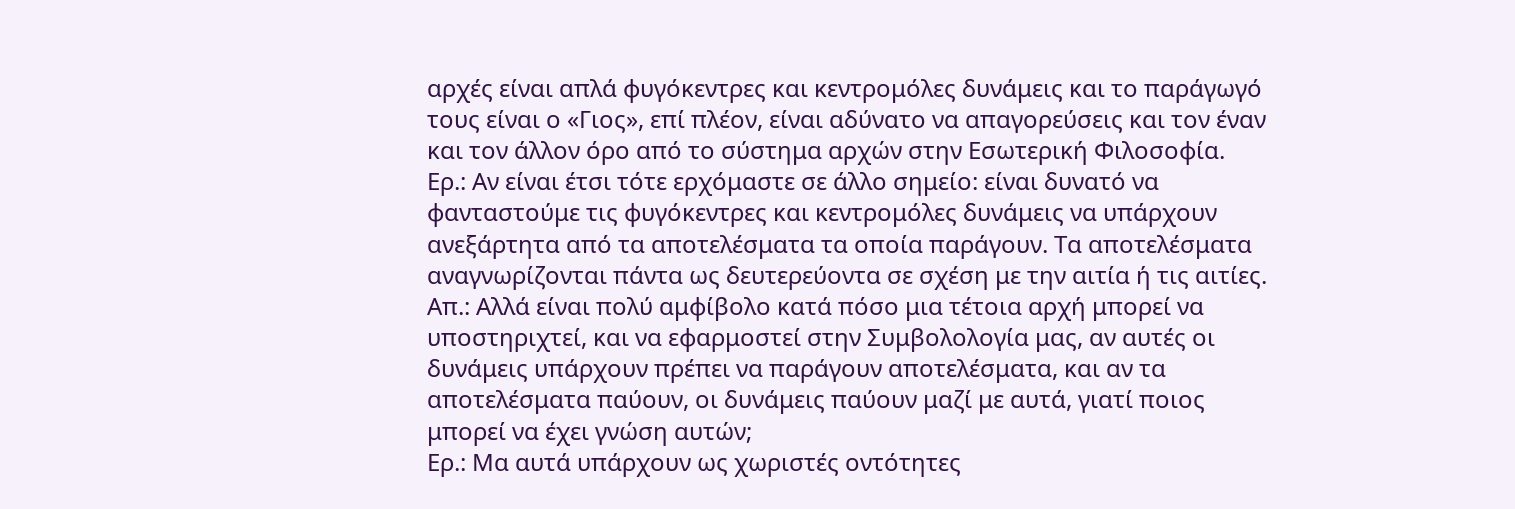αρχές είναι απλά φυγόκεντρες και κεντρομόλες δυνάμεις και το παράγωγό τους είναι ο «Γιος», επί πλέον, είναι αδύνατο να απαγορεύσεις και τον έναν και τον άλλον όρο από το σύστημα αρχών στην Εσωτερική Φιλοσοφία.
Ερ.: Αν είναι έτσι τότε ερχόμαστε σε άλλο σημείο: είναι δυνατό να φανταστούμε τις φυγόκεντρες και κεντρομόλες δυνάμεις να υπάρχουν ανεξάρτητα από τα αποτελέσματα τα οποία παράγουν. Τα αποτελέσματα αναγνωρίζονται πάντα ως δευτερεύοντα σε σχέση με την αιτία ή τις αιτίες.
Απ.: Αλλά είναι πολύ αμφίβολο κατά πόσο μια τέτοια αρχή μπορεί να υποστηριχτεί, και να εφαρμοστεί στην Συμβολολογία μας, αν αυτές οι δυνάμεις υπάρχουν πρέπει να παράγουν αποτελέσματα, και αν τα αποτελέσματα παύουν, οι δυνάμεις παύουν μαζί με αυτά, γιατί ποιος μπορεί να έχει γνώση αυτών;
Ερ.: Μα αυτά υπάρχουν ως χωριστές οντότητες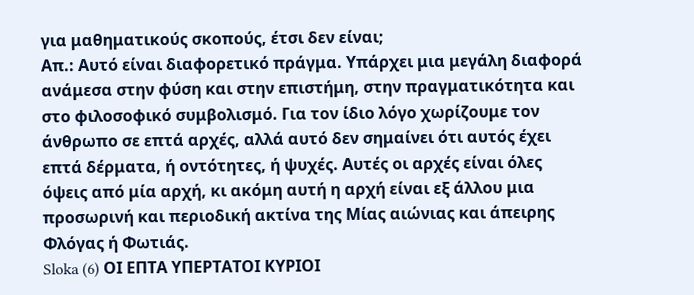για μαθηματικούς σκοπούς, έτσι δεν είναι;
Απ.: Αυτό είναι διαφορετικό πράγμα. Υπάρχει μια μεγάλη διαφορά ανάμεσα στην φύση και στην επιστήμη, στην πραγματικότητα και στο φιλοσοφικό συμβολισμό. Για τον ίδιο λόγο χωρίζουμε τον άνθρωπο σε επτά αρχές, αλλά αυτό δεν σημαίνει ότι αυτός έχει επτά δέρματα, ή οντότητες, ή ψυχές. Αυτές οι αρχές είναι όλες όψεις από μία αρχή, κι ακόμη αυτή η αρχή είναι εξ άλλου μια προσωρινή και περιοδική ακτίνα της Μίας αιώνιας και άπειρης Φλόγας ή Φωτιάς.
Sloka (6) ΟΙ ΕΠΤΑ ΥΠΕΡΤΑΤΟΙ ΚΥΡΙΟΙ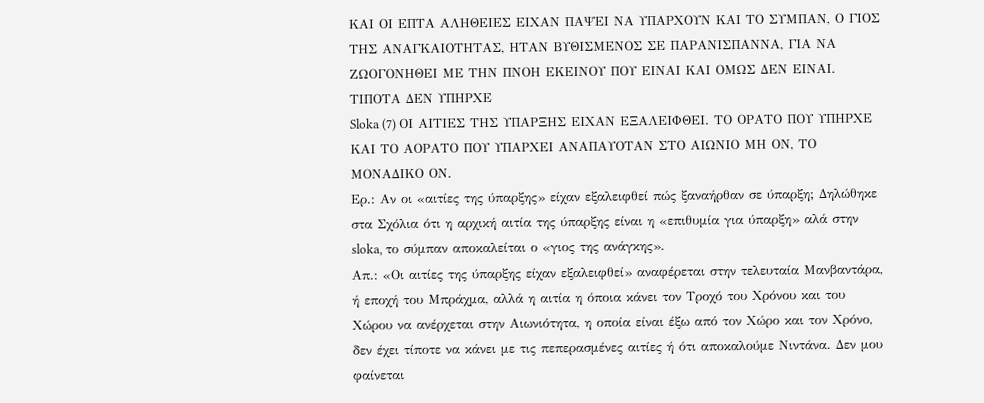ΚΑΙ ΟΙ ΕΠΤΑ ΑΛΗΘΕΙΕΣ ΕΙΧΑΝ ΠΑΨΕΙ ΝΑ ΥΠΑΡΧΟΥΝ ΚΑΙ ΤΟ ΣΥΜΠΑΝ, Ο ΓΙΟΣ ΤΗΣ ΑΝΑΓΚΑΙΟΤΗΤΑΣ, ΗΤΑΝ ΒΥΘΙΣΜΕΝΟΣ ΣΕ ΠΑΡΑΝΙΣΠΑΝΝΑ, ΓΙΑ ΝΑ ΖΩΟΓΟΝΗΘΕΙ ΜΕ ΤΗΝ ΠΝΟΗ ΕΚΕΙΝΟΥ ΠΟΥ ΕΙΝΑΙ ΚΑΙ ΟΜΩΣ ΔΕΝ ΕΙΝΑΙ. ΤΙΠΟΤΑ ΔΕΝ ΥΠΗΡΧΕ
Sloka (7) ΟΙ ΑΙΤΙΕΣ ΤΗΣ ΥΠΑΡΞΗΣ ΕΙΧΑΝ ΕΞΑΛΕΙΦΘΕΙ. ΤΟ ΟΡΑΤΟ ΠΟΥ ΥΠΗΡΧΕ ΚΑΙ ΤΟ ΑΟΡΑΤΟ ΠΟΥ ΥΠΑΡΧΕΙ ΑΝΑΠΑΥΟΤΑΝ ΣΤΟ ΑΙΩΝΙΟ ΜΗ ΟΝ, ΤΟ ΜΟΝΑΔΙΚΟ ΟΝ.
Ερ.: Αν οι «αιτίες της ύπαρξης» είχαν εξαλειφθεί πώς ξαναήρθαν σε ύπαρξη; Δηλώθηκε στα Σχόλια ότι η αρχική αιτία της ύπαρξης είναι η «επιθυμία για ύπαρξη» αλά στην sloka, το σύμπαν αποκαλείται ο «γιος της ανάγκης».
Απ.: «Οι αιτίες της ύπαρξης είχαν εξαλειφθεί» αναφέρεται στην τελευταία Μανβαντάρα, ή εποχή του Μπράχμα, αλλά η αιτία η όποια κάνει τον Τροχό του Χρόνου και του Χώρου να ανέρχεται στην Αιωνιότητα, η οποία είναι έξω από τον Χώρο και τον Χρόνο, δεν έχει τίποτε να κάνει με τις πεπερασμένες αιτίες ή ότι αποκαλούμε Νιντάνα. Δεν μου φαίνεται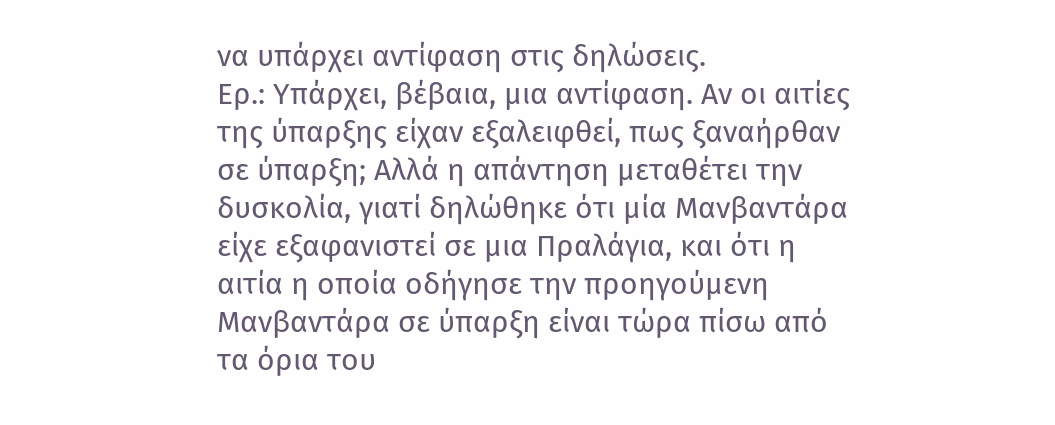να υπάρχει αντίφαση στις δηλώσεις.
Ερ.: Υπάρχει, βέβαια, μια αντίφαση. Αν οι αιτίες της ύπαρξης είχαν εξαλειφθεί, πως ξαναήρθαν σε ύπαρξη; Αλλά η απάντηση μεταθέτει την δυσκολία, γιατί δηλώθηκε ότι μία Μανβαντάρα είχε εξαφανιστεί σε μια Πραλάγια, και ότι η αιτία η οποία οδήγησε την προηγούμενη Μανβαντάρα σε ύπαρξη είναι τώρα πίσω από τα όρια του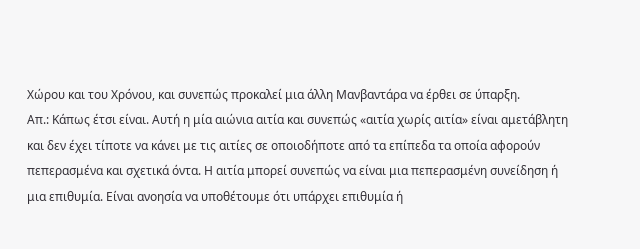Χώρου και του Χρόνου, και συνεπώς προκαλεί μια άλλη Μανβαντάρα να έρθει σε ύπαρξη.
Απ.: Κάπως έτσι είναι. Αυτή η μία αιώνια αιτία και συνεπώς «αιτία χωρίς αιτία» είναι αμετάβλητη και δεν έχει τίποτε να κάνει με τις αιτίες σε οποιοδήποτε από τα επίπεδα τα οποία αφορούν πεπερασμένα και σχετικά όντα. Η αιτία μπορεί συνεπώς να είναι μια πεπερασμένη συνείδηση ή μια επιθυμία. Είναι ανοησία να υποθέτουμε ότι υπάρχει επιθυμία ή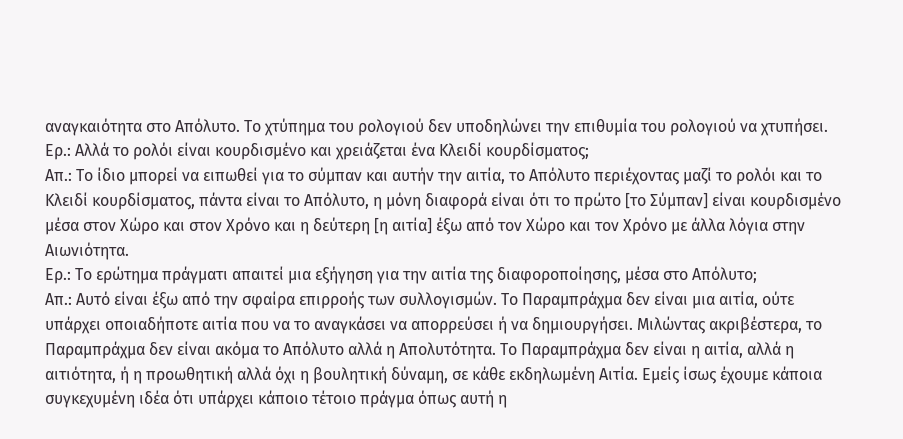αναγκαιότητα στο Απόλυτο. Το χτύπημα του ρολογιού δεν υποδηλώνει την επιθυμία του ρολογιού να χτυπήσει.
Ερ.: Αλλά το ρολόι είναι κουρδισμένο και χρειάζεται ένα Κλειδί κουρδίσματος;
Απ.: Το ίδιο μπορεί να ειπωθεί για το σύμπαν και αυτήν την αιτία, το Απόλυτο περιέχοντας μαζί το ρολόι και το Κλειδί κουρδίσματος, πάντα είναι το Απόλυτο, η μόνη διαφορά είναι ότι το πρώτο [το Σύμπαν] είναι κουρδισμένο μέσα στον Χώρο και στον Χρόνο και η δεύτερη [η αιτία] έξω από τον Χώρο και τον Χρόνο με άλλα λόγια στην Αιωνιότητα.
Ερ.: Το ερώτημα πράγματι απαιτεί μια εξήγηση για την αιτία της διαφοροποίησης, μέσα στο Απόλυτο;
Απ.: Αυτό είναι έξω από την σφαίρα επιρροής των συλλογισμών. Το Παραμπράχμα δεν είναι μια αιτία, ούτε υπάρχει οποιαδήποτε αιτία που να το αναγκάσει να απορρεύσει ή να δημιουργήσει. Μιλώντας ακριβέστερα, το Παραμπράχμα δεν είναι ακόμα το Απόλυτο αλλά η Απολυτότητα. Το Παραμπράχμα δεν είναι η αιτία, αλλά η αιτιότητα, ή η προωθητική αλλά όχι η βουλητική δύναμη, σε κάθε εκδηλωμένη Αιτία. Εμείς ίσως έχουμε κάποια συγκεχυμένη ιδέα ότι υπάρχει κάποιο τέτοιο πράγμα όπως αυτή η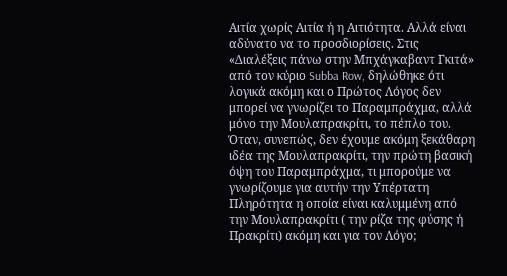Αιτία χωρίς Αιτία ή η Αιτιότητα. Αλλά είναι αδύνατο να το προσδιορίσεις. Στις «Διαλέξεις πάνω στην Μπχάγκαβαντ Γκιτά» από τον κύριο Subba Row, δηλώθηκε ότι λογικά ακόμη και ο Πρώτος Λόγος δεν μπορεί να γνωρίζει το Παραμπράχμα, αλλά μόνο την Μουλαπρακρίτι, το πέπλο του. Όταν, συνεπώς, δεν έχουμε ακόμη ξεκάθαρη ιδέα της Μουλαπρακρίτι, την πρώτη βασική όψη του Παραμπράχμα, τι μπορούμε να γνωρίζουμε για αυτήν την Υπέρτατη Πληρότητα η οποία είναι καλυμμένη από την Μουλαπρακρίτι ( την ρίζα της φύσης ή Πρακρίτι) ακόμη και για τον Λόγο;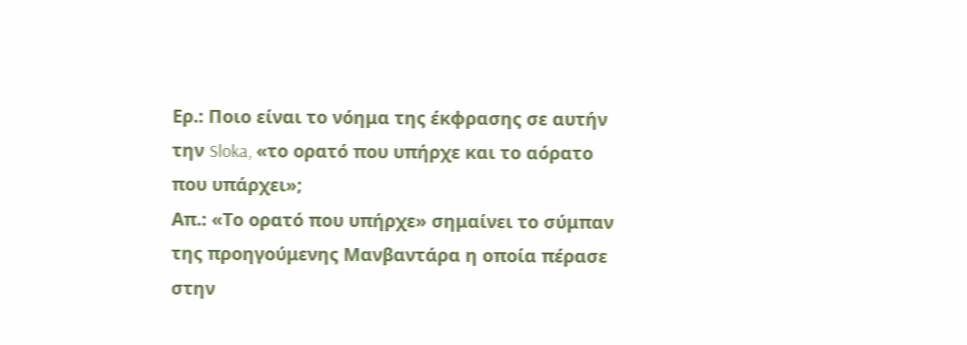Ερ.: Ποιο είναι το νόημα της έκφρασης σε αυτήν την Sloka, «το ορατό που υπήρχε και το αόρατο που υπάρχει»;
Απ.: «Το ορατό που υπήρχε» σημαίνει το σύμπαν της προηγούμενης Μανβαντάρα η οποία πέρασε στην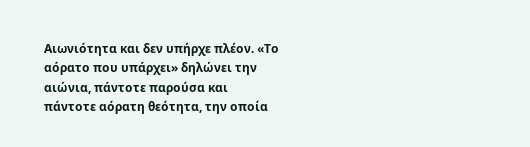Αιωνιότητα και δεν υπήρχε πλέον. «Το αόρατο που υπάρχει» δηλώνει την αιώνια, πάντοτε παρούσα και πάντοτε αόρατη θεότητα, την οποία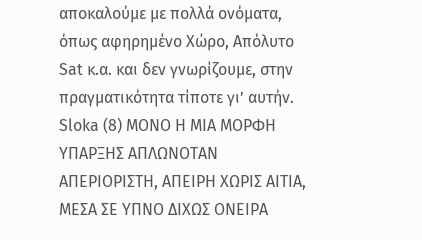αποκαλούμε με πολλά ονόματα, όπως αφηρημένο Χώρο, Απόλυτο Sat κ.α. και δεν γνωρίζουμε, στην πραγματικότητα τίποτε γι’ αυτήν.
Sloka (8) ΜΟΝΟ Η ΜΙΑ ΜΟΡΦΗ ΥΠΑΡΞΗΣ ΑΠΛΩΝΟΤΑΝ ΑΠΕΡΙΟΡΙΣΤΗ, ΑΠΕΙΡΗ ΧΩΡΙΣ ΑΙΤΙΑ, ΜΕΣΑ ΣΕ ΥΠΝΟ ΔΙΧΩΣ ΟΝΕΙΡΑ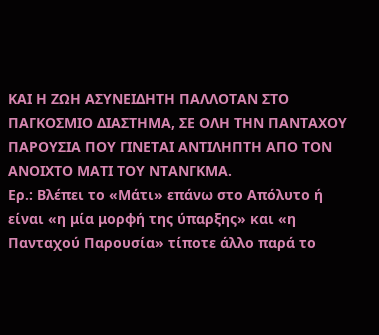ΚΑΙ Η ΖΩΗ ΑΣΥΝΕΙΔΗΤΗ ΠΑΛΛΟΤΑΝ ΣΤΟ ΠΑΓΚΟΣΜΙΟ ΔΙΑΣΤΗΜΑ, ΣΕ ΟΛΗ ΤΗΝ ΠΑΝΤΑΧΟΥ ΠΑΡΟΥΣΙΑ ΠΟΥ ΓΙΝΕΤΑΙ ΑΝΤΙΛΗΠΤΗ ΑΠΟ ΤΟΝ ΑΝΟΙΧΤΟ ΜΑΤΙ ΤΟΥ ΝΤΑΝΓΚΜΑ.
Ερ.: Βλέπει το «Μάτι» επάνω στο Απόλυτο ή είναι «η μία μορφή της ύπαρξης» και «η Πανταχού Παρουσία» τίποτε άλλο παρά το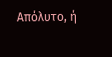Απόλυτο, ή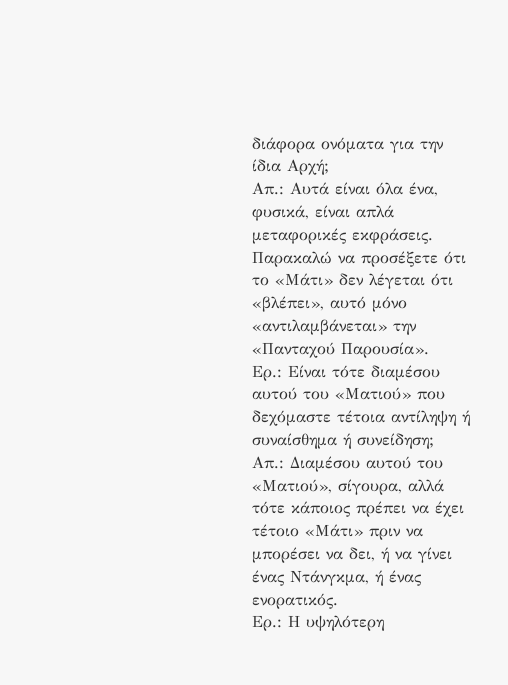διάφορα ονόματα για την ίδια Αρχή;
Απ.: Αυτά είναι όλα ένα, φυσικά, είναι απλά μεταφορικές εκφράσεις. Παρακαλώ να προσέξετε ότι το «Μάτι» δεν λέγεται ότι «βλέπει», αυτό μόνο «αντιλαμβάνεται» την «Πανταχού Παρουσία».
Ερ.: Είναι τότε διαμέσου αυτού του «Ματιού» που δεχόμαστε τέτοια αντίληψη ή συναίσθημα ή συνείδηση;
Απ.: Διαμέσου αυτού του «Ματιού», σίγουρα, αλλά τότε κάποιος πρέπει να έχει τέτοιο «Μάτι» πριν να μπορέσει να δει, ή να γίνει ένας Ντάνγκμα, ή ένας ενορατικός.
Ερ.: Η υψηλότερη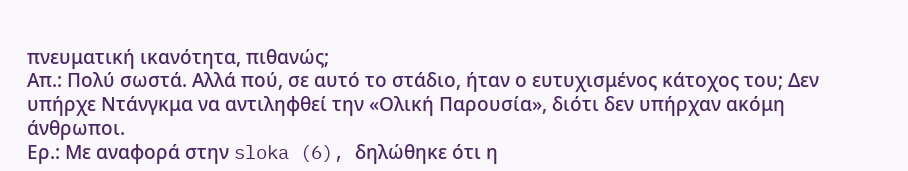πνευματική ικανότητα, πιθανώς;
Απ.: Πολύ σωστά. Αλλά πού, σε αυτό το στάδιο, ήταν ο ευτυχισμένος κάτοχος του; Δεν υπήρχε Ντάνγκμα να αντιληφθεί την «Ολική Παρουσία», διότι δεν υπήρχαν ακόμη άνθρωποι.
Ερ.: Με αναφορά στην sloka (6), δηλώθηκε ότι η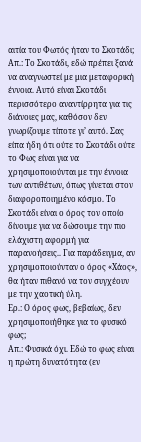αιτία του Φωτός ήταν το Σκοτάδι;
Απ.: Το Σκοτάδι, εδώ πρέπει ξανά να αναγνωστεί με μια μεταφορική έννοια. Αυτό είναι Σκοτάδι περισσότερο αναντίρρητα για τις διάνοιες μας, καθόσον δεν γνωρίζουμε τίποτε γι’ αυτό. Σας είπα ήδη ότι ούτε το Σκοτάδι ούτε το Φως είναι για να χρησιμοποιούνται με την έννοια των αντιθέτων, όπως γίνεται στον διαφοροποιημένο κόσμο. Το Σκοτάδι είναι ο όρος τον οποίο δίνουμε για να δώσουμε την πιο ελάχιστη αφορμή για παρανοήσεις.. Για παράδειγμα, αν χρησιμοποιούνταν ο όρος «Χάος», θα ήταν πιθανό να τον συγχέουν με την χαοτική ύλη.
Ερ.: Ο όρος φως, βεβαίως, δεν χρησιμοποιήθηκε για το φυσικό φως;
Απ.: Φυσικά όχι. Εδώ το φως είναι η πρώτη δυνατότητα (εν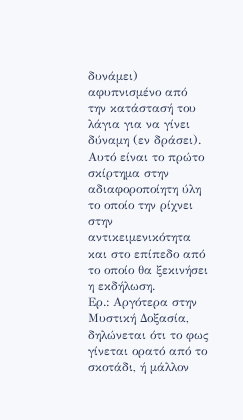δυνάμει) αφυπνισμένο από την κατάστασή του λάγια για να γίνει δύναμη (εν δράσει). Αυτό είναι το πρώτο σκίρτημα στην αδιαφοροποίητη ύλη το οποίο την ρίχνει στην αντικειμενικότητα και στο επίπεδο από το οποίο θα ξεκινήσει η εκδήλωση.
Ερ.: Αργότερα στην Μυστική Δοξασία, δηλώνεται ότι το φως γίνεται ορατό από το σκοτάδι, ή μάλλον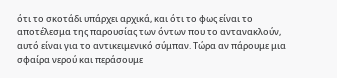ότι το σκοτάδι υπάρχει αρχικά, και ότι το φως είναι το αποτέλεσμα της παρουσίας των όντων που το αντανακλούν, αυτό είναι για το αντικειμενικό σύμπαν. Τώρα αν πάρουμε μια σφαίρα νερού και περάσουμε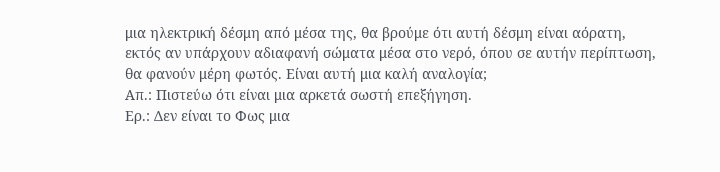μια ηλεκτρική δέσμη από μέσα της, θα βρούμε ότι αυτή δέσμη είναι αόρατη, εκτός αν υπάρχουν αδιαφανή σώματα μέσα στο νερό, όπου σε αυτήν περίπτωση, θα φανούν μέρη φωτός. Είναι αυτή μια καλή αναλογία;
Απ.: Πιστεύω ότι είναι μια αρκετά σωστή επεξήγηση.
Ερ.: Δεν είναι το Φως μια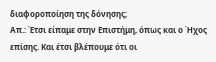διαφοροποίηση της δόνησης;
Απ.: Έτσι είπαμε στην Επιστήμη, όπως και ο Ήχος επίσης. Και έτσι βλέπουμε ότι οι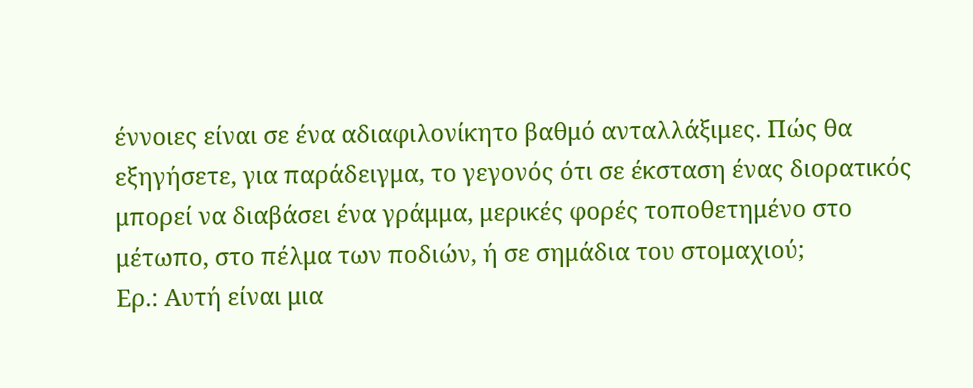έννοιες είναι σε ένα αδιαφιλονίκητο βαθμό ανταλλάξιμες. Πώς θα εξηγήσετε, για παράδειγμα, το γεγονός ότι σε έκσταση ένας διορατικός μπορεί να διαβάσει ένα γράμμα, μερικές φορές τοποθετημένο στο μέτωπο, στο πέλμα των ποδιών, ή σε σημάδια του στομαχιού;
Ερ.: Αυτή είναι μια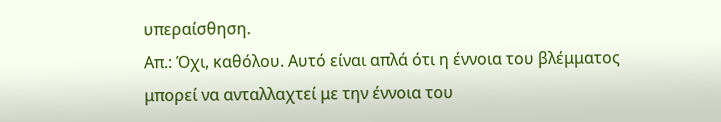υπεραίσθηση.
Απ.: Όχι, καθόλου. Αυτό είναι απλά ότι η έννοια του βλέμματος μπορεί να ανταλλαχτεί με την έννοια του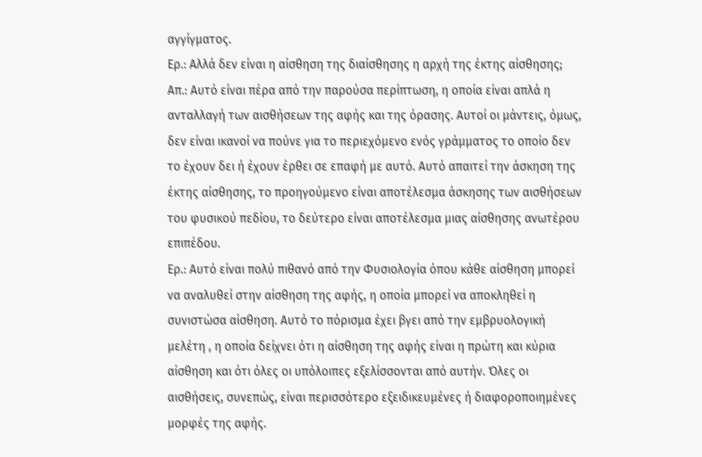αγγίγματος.
Ερ.: Αλλά δεν είναι η αίσθηση της διαίσθησης η αρχή της έκτης αίσθησης;
Απ.: Αυτό είναι πέρα από την παρούσα περίπτωση, η οποία είναι απλά η ανταλλαγή των αισθήσεων της αφής και της όρασης. Αυτοί οι μάντεις, όμως, δεν είναι ικανοί να πούνε για το περιεχόμενο ενός γράμματος το οποίο δεν το έχουν δει ή έχουν έρθει σε επαφή με αυτό. Αυτό απαιτεί την άσκηση της έκτης αίσθησης, το προηγούμενο είναι αποτέλεσμα άσκησης των αισθήσεων του φυσικού πεδίου, το δεύτερο είναι αποτέλεσμα μιας αίσθησης ανωτέρου επιπέδου.
Ερ.: Αυτό είναι πολύ πιθανό από την Φυσιολογία όπου κάθε αίσθηση μπορεί να αναλυθεί στην αίσθηση της αφής, η οποία μπορεί να αποκληθεί η συνιστώσα αίσθηση. Αυτό το πόρισμα έχει βγει από την εμβρυολογική μελέτη , η οποία δείχνει ότι η αίσθηση της αφής είναι η πρώτη και κύρια αίσθηση και ότι όλες οι υπόλοιπες εξελίσσονται από αυτήν. Όλες οι αισθήσεις, συνεπώς, είναι περισσότερο εξειδικευμένες ή διαφοροποιημένες μορφές της αφής.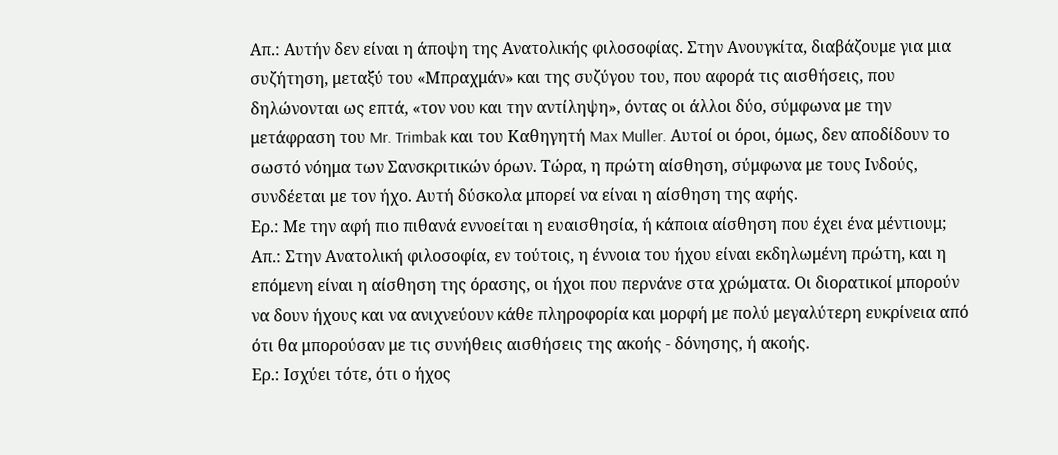Απ.: Αυτήν δεν είναι η άποψη της Ανατολικής φιλοσοφίας. Στην Ανουγκίτα, διαβάζουμε για μια συζήτηση, μεταξύ του «Μπραχμάν» και της συζύγου του, που αφορά τις αισθήσεις, που δηλώνονται ως επτά, «τον νου και την αντίληψη», όντας οι άλλοι δύο, σύμφωνα με την μετάφραση του Mr. Trimbak και του Καθηγητή Max Muller. Αυτοί οι όροι, όμως, δεν αποδίδουν το σωστό νόημα των Σανσκριτικών όρων. Τώρα, η πρώτη αίσθηση, σύμφωνα με τους Ινδούς, συνδέεται με τον ήχο. Αυτή δύσκολα μπορεί να είναι η αίσθηση της αφής.
Ερ.: Με την αφή πιο πιθανά εννοείται η ευαισθησία, ή κάποια αίσθηση που έχει ένα μέντιουμ;
Απ.: Στην Ανατολική φιλοσοφία, εν τούτοις, η έννοια του ήχου είναι εκδηλωμένη πρώτη, και η επόμενη είναι η αίσθηση της όρασης, οι ήχοι που περνάνε στα χρώματα. Οι διορατικοί μπορούν να δουν ήχους και να ανιχνεύουν κάθε πληροφορία και μορφή με πολύ μεγαλύτερη ευκρίνεια από ότι θα μπορούσαν με τις συνήθεις αισθήσεις της ακοής - δόνησης, ή ακοής.
Ερ.: Ισχύει τότε, ότι ο ήχος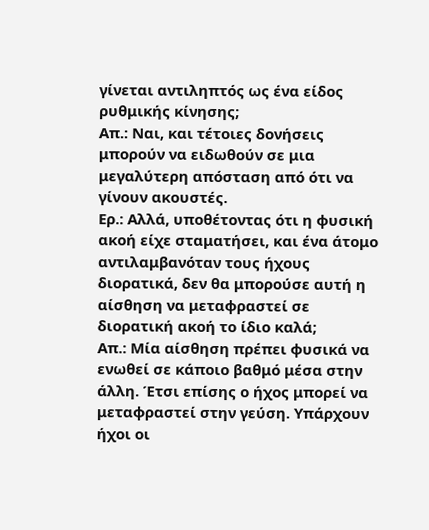γίνεται αντιληπτός ως ένα είδος ρυθμικής κίνησης;
Απ.: Ναι, και τέτοιες δονήσεις μπορούν να ειδωθούν σε μια μεγαλύτερη απόσταση από ότι να γίνουν ακουστές.
Ερ.: Αλλά, υποθέτοντας ότι η φυσική ακοή είχε σταματήσει, και ένα άτομο αντιλαμβανόταν τους ήχους διορατικά, δεν θα μπορούσε αυτή η αίσθηση να μεταφραστεί σε διορατική ακοή το ίδιο καλά;
Απ.: Μία αίσθηση πρέπει φυσικά να ενωθεί σε κάποιο βαθμό μέσα στην άλλη. Έτσι επίσης ο ήχος μπορεί να μεταφραστεί στην γεύση. Υπάρχουν ήχοι οι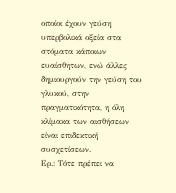οποίοι έχουν γεύση υπερβολικά οξεία στα στόματα κάποιων ευαίσθητων, ενώ άλλες δημιουργούν την γεύση του γλυκού, στην πραγματικότητα, η όλη κλίμακα των αισθήσεων είναι επιδεκτική συσχετίσεων.
Ερ.: Τότε πρέπει να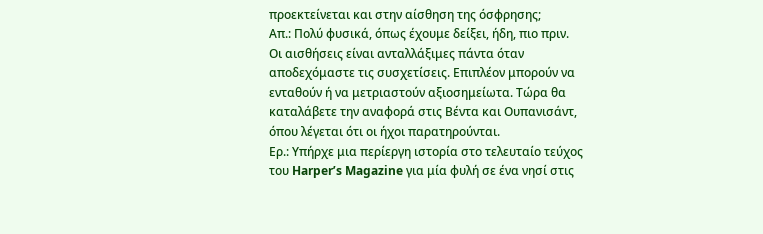προεκτείνεται και στην αίσθηση της όσφρησης;
Απ.: Πολύ φυσικά, όπως έχουμε δείξει, ήδη, πιο πριν. Οι αισθήσεις είναι ανταλλάξιμες πάντα όταν αποδεχόμαστε τις συσχετίσεις. Επιπλέον μπορούν να ενταθούν ή να μετριαστούν αξιοσημείωτα. Τώρα θα καταλάβετε την αναφορά στις Βέντα και Ουπανισάντ, όπου λέγεται ότι οι ήχοι παρατηρούνται.
Ερ.: Υπήρχε μια περίεργη ιστορία στο τελευταίο τεύχος του Harper’s Magazine για μία φυλή σε ένα νησί στις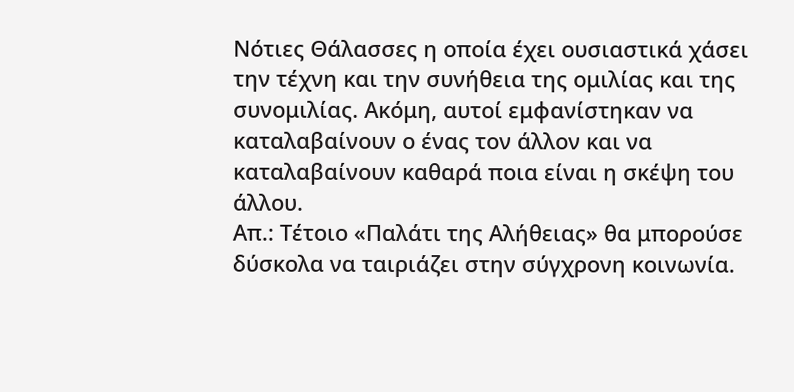Νότιες Θάλασσες η οποία έχει ουσιαστικά χάσει την τέχνη και την συνήθεια της ομιλίας και της συνομιλίας. Ακόμη, αυτοί εμφανίστηκαν να καταλαβαίνουν ο ένας τον άλλον και να καταλαβαίνουν καθαρά ποια είναι η σκέψη του άλλου.
Απ.: Τέτοιο «Παλάτι της Αλήθειας» θα μπορούσε δύσκολα να ταιριάζει στην σύγχρονη κοινωνία.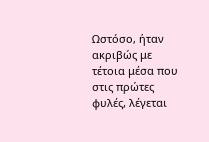Ωστόσο, ήταν ακριβώς με τέτοια μέσα που στις πρώτες φυλές, λέγεται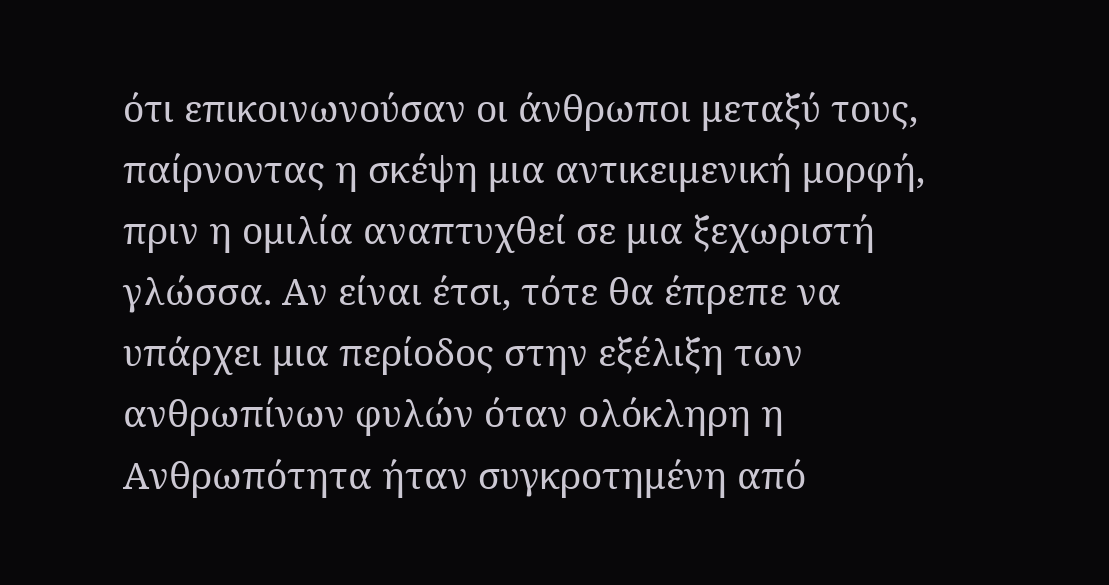ότι επικοινωνούσαν οι άνθρωποι μεταξύ τους, παίρνοντας η σκέψη μια αντικειμενική μορφή, πριν η ομιλία αναπτυχθεί σε μια ξεχωριστή γλώσσα. Αν είναι έτσι, τότε θα έπρεπε να υπάρχει μια περίοδος στην εξέλιξη των ανθρωπίνων φυλών όταν ολόκληρη η Ανθρωπότητα ήταν συγκροτημένη από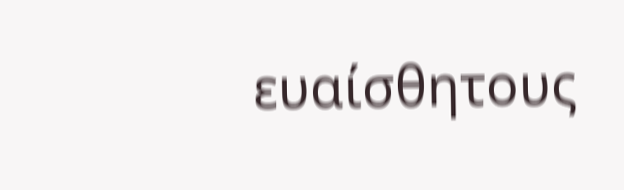ευαίσθητους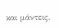και μάντεις.